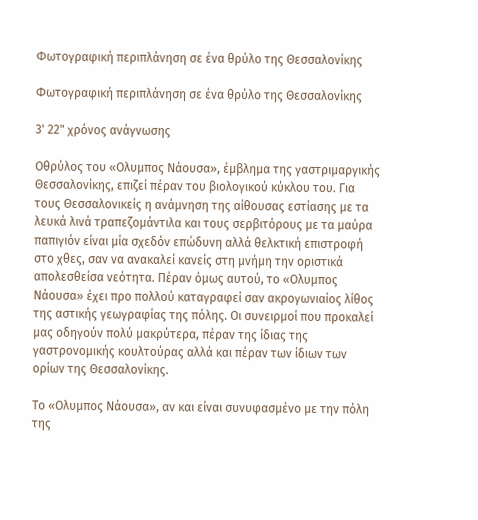Φωτογραφική περιπλάνηση σε ένα θρύλο της Θεσσαλονίκης

Φωτογραφική περιπλάνηση σε ένα θρύλο της Θεσσαλονίκης

3' 22" χρόνος ανάγνωσης

Οθρύλος του «Ολυμπος Νάουσα», έμβλημα της γαστριμαργικής Θεσσαλονίκης, επιζεί πέραν του βιολογικού κύκλου του. Για τους Θεσσαλονικείς η ανάμνηση της αίθουσας εστίασης με τα λευκά λινά τραπεζομάντιλα και τους σερβιτόρους με τα μαύρα παπιγιόν είναι μία σχεδόν επώδυνη αλλά θελκτική επιστροφή στο χθες, σαν να ανακαλεί κανείς στη μνήμη την οριστικά απολεσθείσα νεότητα. Πέραν όμως αυτού, το «Ολυμπος Νάουσα» έχει προ πολλού καταγραφεί σαν ακρογωνιαίος λίθος της αστικής γεωγραφίας της πόλης. Οι συνειρμοί που προκαλεί μας οδηγούν πολύ μακρύτερα, πέραν της ίδιας της γαστρονομικής κουλτούρας αλλά και πέραν των ίδιων των ορίων της Θεσσαλονίκης.

Το «Ολυμπος Νάουσα», αν και είναι συνυφασμένο με την πόλη της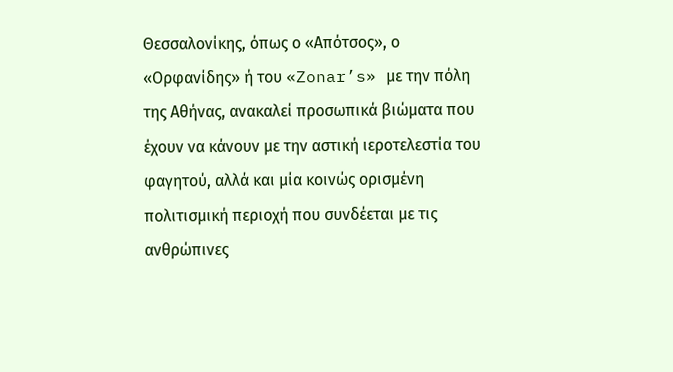Θεσσαλονίκης, όπως ο «Απότσος», ο «Ορφανίδης» ή του «Zonar’s» με την πόλη της Αθήνας, ανακαλεί προσωπικά βιώματα που έχουν να κάνουν με την αστική ιεροτελεστία του φαγητού, αλλά και μία κοινώς ορισμένη πολιτισμική περιοχή που συνδέεται με τις ανθρώπινες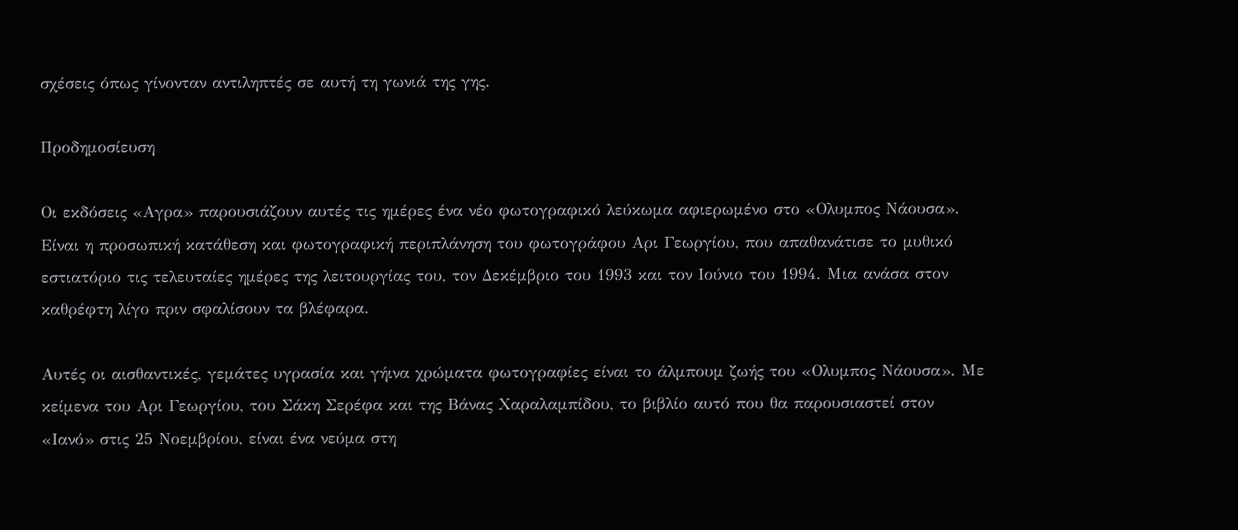σχέσεις όπως γίνονταν αντιληπτές σε αυτή τη γωνιά της γης.

Προδημοσίευση

Οι εκδόσεις «Αγρα» παρουσιάζουν αυτές τις ημέρες ένα νέο φωτογραφικό λεύκωμα αφιερωμένο στο «Ολυμπος Νάουσα». Είναι η προσωπική κατάθεση και φωτογραφική περιπλάνηση του φωτογράφου Αρι Γεωργίου, που απαθανάτισε το μυθικό εστιατόριο τις τελευταίες ημέρες της λειτουργίας του, τον Δεκέμβριο του 1993 και τον Ιούνιο του 1994. Μια ανάσα στον καθρέφτη λίγο πριν σφαλίσουν τα βλέφαρα.

Αυτές οι αισθαντικές, γεμάτες υγρασία και γήινα χρώματα φωτογραφίες είναι το άλμπουμ ζωής του «Ολυμπος Νάουσα». Με κείμενα του Αρι Γεωργίου, του Σάκη Σερέφα και της Βάνας Χαραλαμπίδου, το βιβλίο αυτό που θα παρουσιαστεί στον «Ιανό» στις 25 Νοεμβρίου, είναι ένα νεύμα στη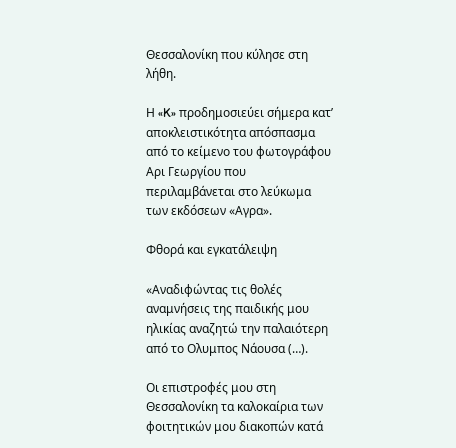Θεσσαλονίκη που κύλησε στη λήθη.

Η «K» προδημοσιεύει σήμερα κατ’ αποκλειστικότητα απόσπασμα από το κείμενο του φωτογράφου Αρι Γεωργίου που περιλαμβάνεται στο λεύκωμα των εκδόσεων «Αγρα».

Φθορά και εγκατάλειψη

«Αναδιφώντας τις θολές αναμνήσεις της παιδικής μου ηλικίας αναζητώ την παλαιότερη από το Ολυμπος Νάουσα (…).

Οι επιστροφές μου στη Θεσσαλονίκη τα καλοκαίρια των φοιτητικών μου διακοπών κατά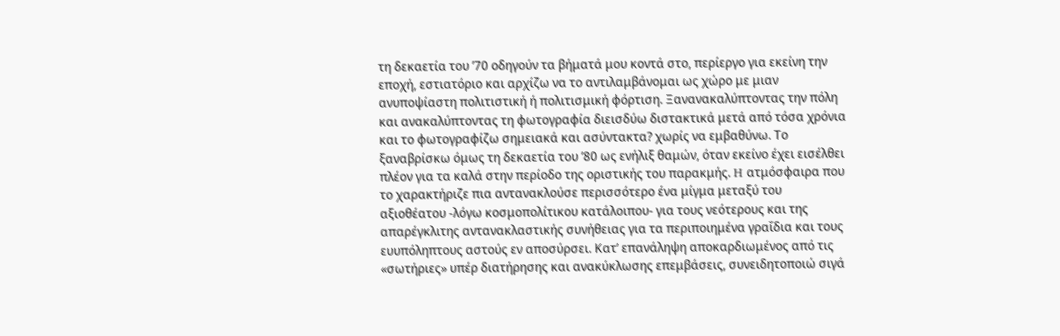τη δεκαετία του ’70 οδηγούν τα βήματά μου κοντά στο, περίεργο για εκείνη την εποχή, εστιατόριο και αρχίζω να το αντιλαμβάνομαι ως χώρο με μιαν ανυποψίαστη πολιτιστική ή πολιτισμική φόρτιση. Ξανανακαλύπτοντας την πόλη και ανακαλύπτοντας τη φωτογραφία διεισδύω διστακτικά μετά από τόσα χρόνια και το φωτογραφίζω σημειακά και ασύντακτα? χωρίς να εμβαθύνω. Το ξαναβρίσκω όμως τη δεκαετία του ’80 ως ενήλιξ θαμών, όταν εκείνο έχει εισέλθει πλέον για τα καλά στην περίοδο της οριστικής του παρακμής. H ατμόσφαιρα που το χαρακτήριζε πια αντανακλούσε περισσότερο ένα μίγμα μεταξύ του αξιοθέατου -λόγω κοσμοπολίτικου κατάλοιπου- για τους νεότερους και της απαρέγκλιτης αντανακλαστικής συνήθειας για τα περιποιημένα γραΐδια και τους ευυπόληπτους αστούς εν αποσύρσει. Κατ’ επανάληψη αποκαρδιωμένος από τις «σωτήριες» υπέρ διατήρησης και ανακύκλωσης επεμβάσεις, συνειδητοποιώ σιγά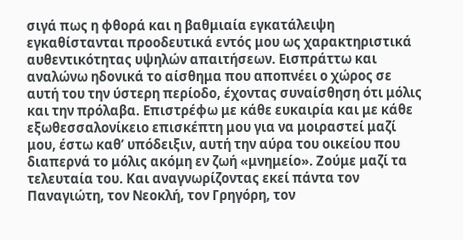σιγά πως η φθορά και η βαθμιαία εγκατάλειψη εγκαθίστανται προοδευτικά εντός μου ως χαρακτηριστικά αυθεντικότητας υψηλών απαιτήσεων. Εισπράττω και αναλώνω ηδονικά το αίσθημα που αποπνέει ο χώρος σε αυτή του την ύστερη περίοδο, έχοντας συναίσθηση ότι μόλις και την πρόλαβα. Επιστρέφω με κάθε ευκαιρία και με κάθε εξωθεσσαλονίκειο επισκέπτη μου για να μοιραστεί μαζί μου, έστω καθ’ υπόδειξιν, αυτή την αύρα του οικείου που διαπερνά το μόλις ακόμη εν ζωή «μνημείο». Ζούμε μαζί τα τελευταία του. Και αναγνωρίζοντας εκεί πάντα τον Παναγιώτη, τον Νεοκλή, τον Γρηγόρη, τον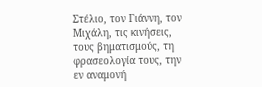Στέλιο, τον Γιάννη, τον Μιχάλη, τις κινήσεις, τους βηματισμούς, τη φρασεολογία τους, την εν αναμονή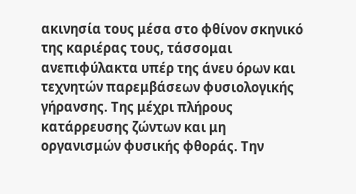ακινησία τους μέσα στο φθίνον σκηνικό της καριέρας τους, τάσσομαι ανεπιφύλακτα υπέρ της άνευ όρων και τεχνητών παρεμβάσεων φυσιολογικής γήρανσης. Της μέχρι πλήρους κατάρρευσης ζώντων και μη οργανισμών φυσικής φθοράς. Την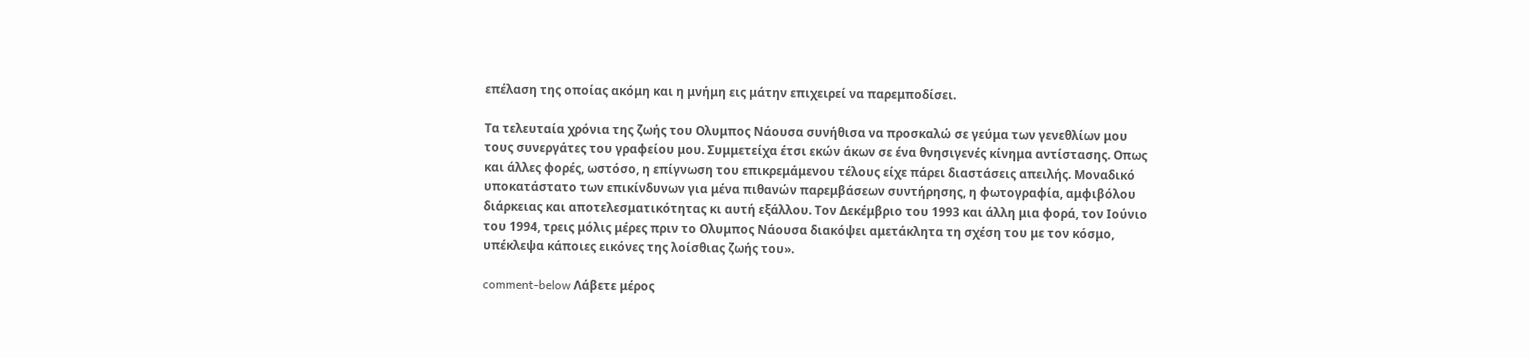επέλαση της οποίας ακόμη και η μνήμη εις μάτην επιχειρεί να παρεμποδίσει.

Τα τελευταία χρόνια της ζωής του Ολυμπος Νάουσα συνήθισα να προσκαλώ σε γεύμα των γενεθλίων μου τους συνεργάτες του γραφείου μου. Συμμετείχα έτσι εκών άκων σε ένα θνησιγενές κίνημα αντίστασης. Οπως και άλλες φορές, ωστόσο, η επίγνωση του επικρεμάμενου τέλους είχε πάρει διαστάσεις απειλής. Μοναδικό υποκατάστατο των επικίνδυνων για μένα πιθανών παρεμβάσεων συντήρησης, η φωτογραφία, αμφιβόλου διάρκειας και αποτελεσματικότητας κι αυτή εξάλλου. Τον Δεκέμβριο του 1993 και άλλη μια φορά, τον Ιούνιο του 1994, τρεις μόλις μέρες πριν το Ολυμπος Νάουσα διακόψει αμετάκλητα τη σχέση του με τον κόσμο, υπέκλεψα κάποιες εικόνες της λοίσθιας ζωής του».

comment-below Λάβετε μέρος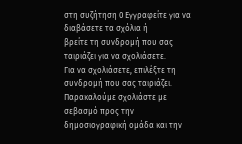στη συζήτηση 0 Εγγραφείτε για να διαβάσετε τα σχόλια ή
βρείτε τη συνδρομή που σας ταιριάζει για να σχολιάσετε.
Για να σχολιάσετε, επιλέξτε τη συνδρομή που σας ταιριάζει. Παρακαλούμε σχολιάστε με σεβασμό προς την δημοσιογραφική ομάδα και την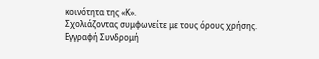κοινότητα της «Κ».
Σχολιάζοντας συμφωνείτε με τους όρους χρήσης.
Εγγραφή Συνδρομή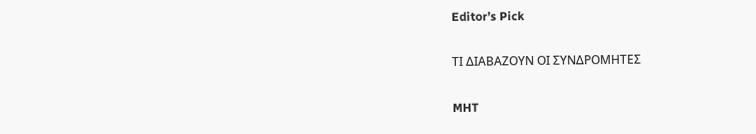Editor’s Pick

ΤΙ ΔΙΑΒΑΖΟΥΝ ΟΙ ΣΥΝΔΡΟΜΗΤΕΣ

MHT